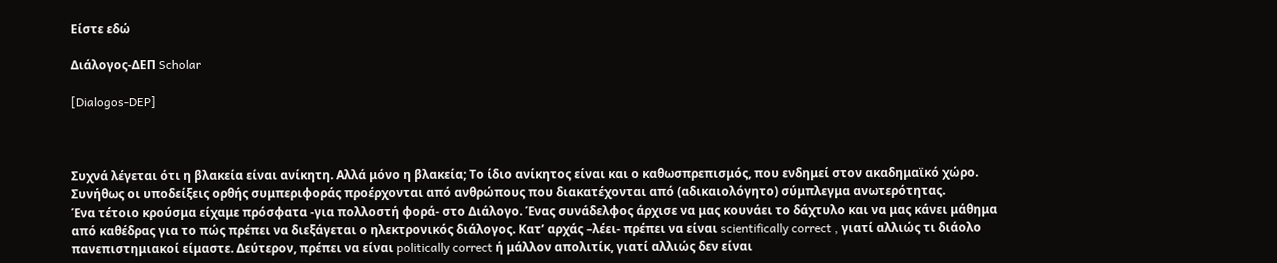Είστε εδώ

Διάλογος-ΔΕΠ Scholar

[Dialogos-DEP]



Συχνά λέγεται ότι η βλακεία είναι ανίκητη. Αλλά μόνο η βλακεία; Το ίδιο ανίκητος είναι και ο καθωσπρεπισμός, που ενδημεί στον ακαδημαϊκό χώρο. Συνήθως οι υποδείξεις ορθής συμπεριφοράς προέρχονται από ανθρώπους που διακατέχονται από (αδικαιολόγητο) σύμπλεγμα ανωτερότητας.
Ένα τέτοιο κρούσμα είχαμε πρόσφατα -για πολλοστή φορά- στο Διάλογο. Ένας συνάδελφος άρχισε να μας κουνάει το δάχτυλο και να μας κάνει μάθημα από καθέδρας για το πώς πρέπει να διεξάγεται ο ηλεκτρονικός διάλογος. Κατ’ αρχάς –λέει- πρέπει να είναι scientifically correct , γιατί αλλιώς τι διάολο πανεπιστημιακοί είμαστε. Δεύτερον, πρέπει να είναι politically correct ή μάλλον απολιτίκ, γιατί αλλιώς δεν είναι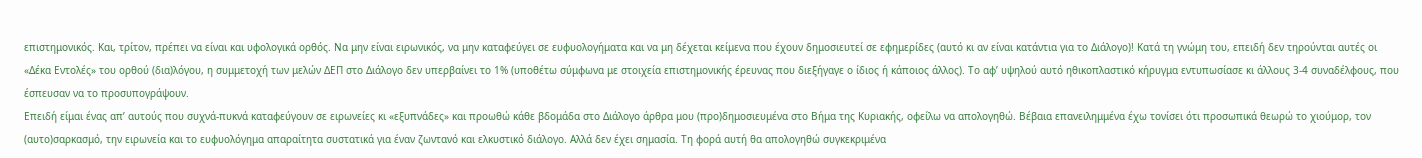επιστημονικός. Και, τρίτον, πρέπει να είναι και υφολογικά ορθός. Να μην είναι ειρωνικός, να μην καταφεύγει σε ευφυολογήματα και να μη δέχεται κείμενα που έχουν δημοσιευτεί σε εφημερίδες (αυτό κι αν είναι κατάντια για το Διάλογο)! Κατά τη γνώμη του, επειδή δεν τηρούνται αυτές οι «Δέκα Εντολές» του ορθού (δια)λόγου, η συμμετοχή των μελών ΔΕΠ στο Διάλογο δεν υπερβαίνει το 1% (υποθέτω σύμφωνα με στοιχεία επιστημονικής έρευνας που διεξήγαγε ο ίδιος ή κάποιος άλλος). Το αφ’ υψηλού αυτό ηθικοπλαστικό κήρυγμα εντυπωσίασε κι άλλους 3-4 συναδέλφους, που έσπευσαν να το προσυπογράψουν.
Επειδή είμαι ένας απ’ αυτούς που συχνά-πυκνά καταφεύγουν σε ειρωνείες κι «εξυπνάδες» και προωθώ κάθε βδομάδα στο Διάλογο άρθρα μου (προ)δημοσιευμένα στο Βήμα της Κυριακής, οφείλω να απολογηθώ. Βέβαια επανειλημμένα έχω τονίσει ότι προσωπικά θεωρώ το χιούμορ, τον (αυτο)σαρκασμό, την ειρωνεία και το ευφυολόγημα απαραίτητα συστατικά για έναν ζωντανό και ελκυστικό διάλογο. Αλλά δεν έχει σημασία. Τη φορά αυτή θα απολογηθώ συγκεκριμένα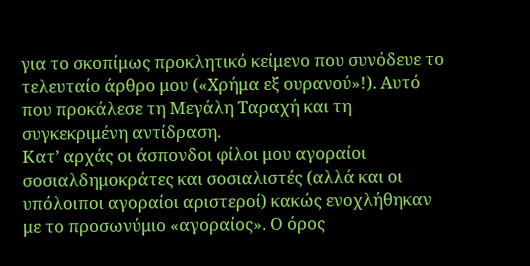για το σκοπίμως προκλητικό κείμενο που συνόδευε το τελευταίο άρθρο μου («Χρήμα εξ ουρανού»!). Αυτό που προκάλεσε τη Μεγάλη Ταραχή και τη συγκεκριμένη αντίδραση.
Κατ’ αρχάς οι άσπονδοι φίλοι μου αγοραίοι σοσιαλδημοκράτες και σοσιαλιστές (αλλά και οι υπόλοιποι αγοραίοι αριστεροί) κακώς ενοχλήθηκαν με το προσωνύμιο «αγοραίος». Ο όρος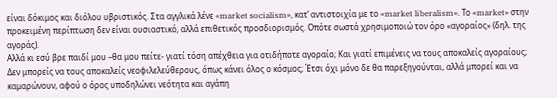είναι δόκιμος και διόλου υβριστικός. Στα αγγλικά λένε «market socialism», κατ’ αντιστοιχία με το «market liberalism». Το «market» στην προκειμένη περίπτωση δεν είναι ουσιαστικό, αλλά επιθετικός προσδιορισμός. Οπότε σωστά χρησιμοποιώ τον όρο «αγοραίος» (δηλ. της αγοράς).
Αλλά κι εσύ βρε παιδί μου –θα μου πείτε- γιατί τόση απέχθεια για οτιδήποτε αγοραίο; Και γιατί επιμένεις να τους αποκαλείς αγοραίους; Δεν μπορείς να τους αποκαλείς νεοφιλελεύθερους, όπως κάνει όλος ο κόσμος; Έτσι όχι μόνο δε θα παρεξηγούνται, αλλά μπορεί και να καμαρώνουν, αφού ο όρος υποδηλώνει νεότητα και αγάπη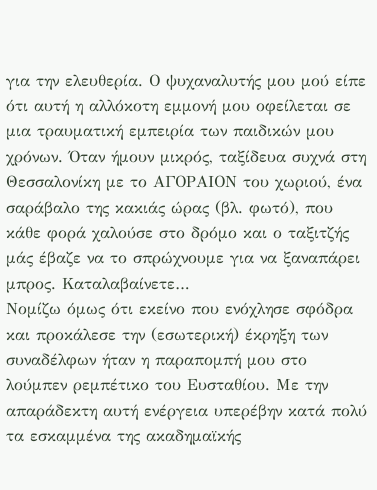για την ελευθερία. Ο ψυχαναλυτής μου μού είπε ότι αυτή η αλλόκοτη εμμονή μου οφείλεται σε μια τραυματική εμπειρία των παιδικών μου χρόνων. Όταν ήμουν μικρός, ταξίδευα συχνά στη Θεσσαλονίκη με το ΑΓΟΡΑΙΟΝ του χωριού, ένα σαράβαλο της κακιάς ώρας (βλ. φωτό), που κάθε φορά χαλούσε στο δρόμο και ο ταξιτζής μάς έβαζε να το σπρώχνουμε για να ξαναπάρει μπρος. Καταλαβαίνετε…
Νομίζω όμως ότι εκείνο που ενόχλησε σφόδρα και προκάλεσε την (εσωτερική) έκρηξη των συναδέλφων ήταν η παραπομπή μου στο λούμπεν ρεμπέτικο του Ευσταθίου. Με την απαράδεκτη αυτή ενέργεια υπερέβην κατά πολύ τα εσκαμμένα της ακαδημαϊκής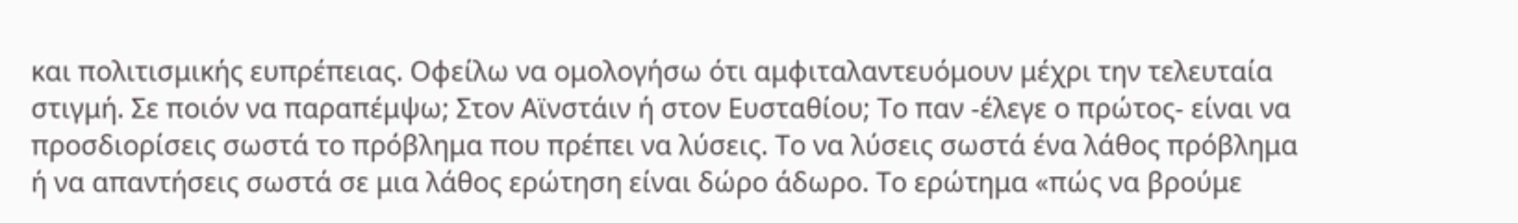και πολιτισμικής ευπρέπειας. Οφείλω να ομολογήσω ότι αμφιταλαντευόμουν μέχρι την τελευταία στιγμή. Σε ποιόν να παραπέμψω; Στον Αϊνστάιν ή στον Ευσταθίου; Το παν -έλεγε ο πρώτος- είναι να προσδιορίσεις σωστά το πρόβλημα που πρέπει να λύσεις. Το να λύσεις σωστά ένα λάθος πρόβλημα ή να απαντήσεις σωστά σε μια λάθος ερώτηση είναι δώρο άδωρο. Το ερώτημα «πώς να βρούμε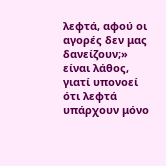λεφτά, αφού οι αγορές δεν μας δανείζουν;» είναι λάθος, γιατί υπονοεί ότι λεφτά υπάρχουν μόνο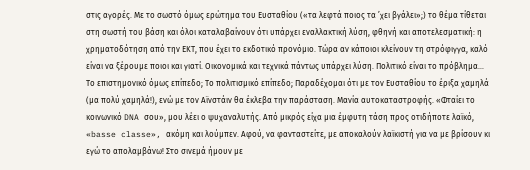στις αγορές. Με το σωστό όμως ερώτημα του Ευσταθίου («τα λεφτά ποιος τα ’χει βγάλει»;) το θέμα τίθεται στη σωστή του βάση και όλοι καταλαβαίνουν ότι υπάρχει εναλλακτική λύση, φθηνή και αποτελεσματική: η χρηματοδότηση από την ΕΚΤ, που έχει το εκδοτικό προνόμιο. Τώρα αν κάποιοι κλείνουν τη στρόφιγγα, καλό είναι να ξέρουμε ποιοι και γιατί. Οικονομικά και τεχνικά πάντως υπάρχει λύση. Πολιτικό είναι το πρόβλημα…
Το επιστημονικό όμως επίπεδο; Το πολιτισμικό επίπεδο; Παραδέχομαι ότι με τον Ευσταθίου το έριξα χαμηλά (μα πολύ χαμηλά!), ενώ με τον Αϊνστάιν θα έκλεβα την παράσταση. Μανία αυτοκαταστροφής. «Φταίει το κοινωνικό DNA σου», μου λέει ο ψυχαναλυτής. Από μικρός είχα μια έμφυτη τάση προς οτιδήποτε λαϊκό, «basse classe», ακόμη και λούμπεν. Αφού, να φανταστείτε, με αποκαλούν λαϊκιστή για να με βρίσουν κι εγώ το απολαμβάνω! Στο σινεμά ήμουν με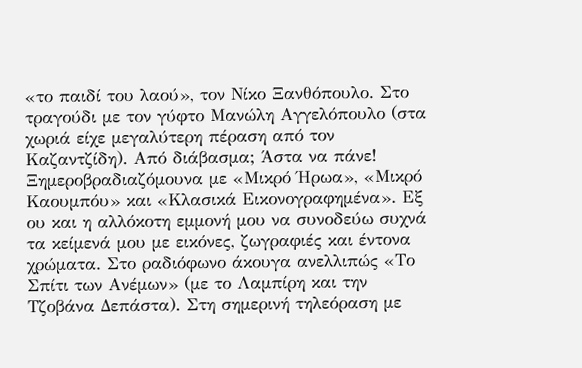«το παιδί του λαού», τον Νίκο Ξανθόπουλο. Στο τραγούδι με τον γύφτο Μανώλη Αγγελόπουλο (στα χωριά είχε μεγαλύτερη πέραση από τον Καζαντζίδη). Από διάβασμα; Άστα να πάνε! Ξημεροβραδιαζόμουνα με «Μικρό Ήρωα», «Μικρό Καουμπόυ» και «Κλασικά Εικονογραφημένα». Εξ ου και η αλλόκοτη εμμονή μου να συνοδεύω συχνά τα κείμενά μου με εικόνες, ζωγραφιές και έντονα χρώματα. Στο ραδιόφωνο άκουγα ανελλιπώς «Το Σπίτι των Ανέμων» (με το Λαμπίρη και την Τζοβάνα Δεπάστα). Στη σημερινή τηλεόραση με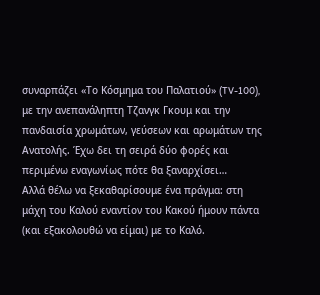συναρπάζει «Το Κόσμημα του Παλατιού» (TV-100), με την ανεπανάληπτη Τζανγκ Γκουμ και την πανδαισία χρωμάτων, γεύσεων και αρωμάτων της Ανατολής. Έχω δει τη σειρά δύο φορές και περιμένω εναγωνίως πότε θα ξαναρχίσει…
Αλλά θέλω να ξεκαθαρίσουμε ένα πράγμα: στη μάχη του Καλού εναντίον του Κακού ήμουν πάντα (και εξακολουθώ να είμαι) με το Καλό.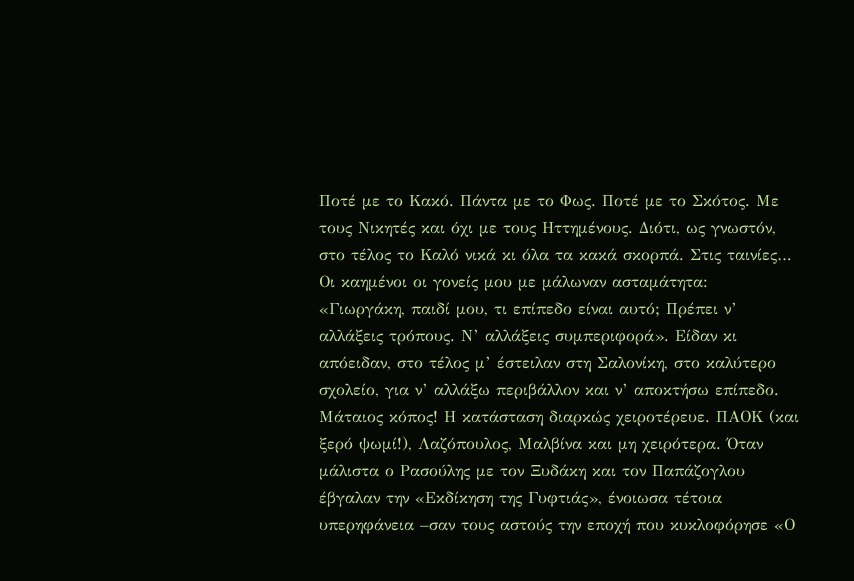Ποτέ με το Κακό. Πάντα με το Φως. Ποτέ με το Σκότος. Με τους Νικητές και όχι με τους Ηττημένους. Διότι, ως γνωστόν, στο τέλος το Καλό νικά κι όλα τα κακά σκορπά. Στις ταινίες…
Οι καημένοι οι γονείς μου με μάλωναν ασταμάτητα: «Γιωργάκη, παιδί μου, τι επίπεδο είναι αυτό; Πρέπει ν’ αλλάξεις τρόπους. Ν’ αλλάξεις συμπεριφορά». Είδαν κι απόειδαν, στο τέλος μ’ έστειλαν στη Σαλονίκη, στο καλύτερο σχολείο, για ν’ αλλάξω περιβάλλον και ν’ αποκτήσω επίπεδο. Μάταιος κόπος! Η κατάσταση διαρκώς χειροτέρευε. ΠΑΟΚ (και ξερό ψωμί!), Λαζόπουλος, Μαλβίνα και μη χειρότερα. Όταν μάλιστα ο Ρασούλης με τον Ξυδάκη και τον Παπάζογλου έβγαλαν την «Εκδίκηση της Γυφτιάς», ένοιωσα τέτοια υπερηφάνεια –σαν τους αστούς την εποχή που κυκλοφόρησε «Ο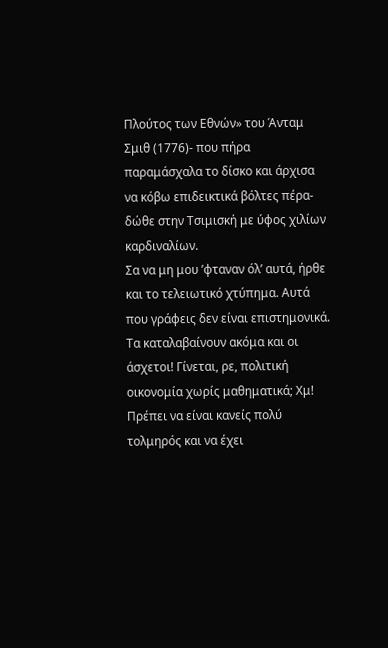Πλούτος των Εθνών» του Άνταμ Σμιθ (1776)- που πήρα παραμάσχαλα το δίσκο και άρχισα να κόβω επιδεικτικά βόλτες πέρα-δώθε στην Τσιμισκή με ύφος χιλίων καρδιναλίων.
Σα να μη μου ’φταναν όλ’ αυτά, ήρθε και το τελειωτικό χτύπημα. Αυτά που γράφεις δεν είναι επιστημονικά. Τα καταλαβαίνουν ακόμα και οι άσχετοι! Γίνεται, ρε, πολιτική οικονομία χωρίς μαθηματικά; Χμ! Πρέπει να είναι κανείς πολύ τολμηρός και να έχει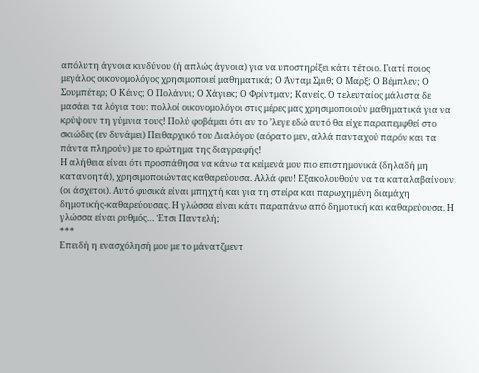απόλυτη άγνοια κινδύνου (ή απλώς άγνοια) για να υποστηρίξει κάτι τέτοιο. Γιατί ποιος μεγάλος οικονομολόγος χρησιμοποιεί μαθηματικά; Ο Άνταμ Σμιθ; Ο Μαρξ; Ο Βέμπλεν; Ο Σουμπέτερ; Ο Κέινς; Ο Πολάνυι; Ο Χάγιεκ; Ο Φρίντμαν; Κανείς. Ο τελευταίος μάλιστα δε μασάει τα λόγια του: πολλοί οικονομολόγοι στις μέρες μας χρησιμοποιούν μαθηματικά για να κρύψουν τη γύμνια τους! Πολύ φοβάμαι ότι αν το ’λεγε εδώ αυτό θα είχε παραπεμφθεί στο σκιώδες (εν δυνάμει) Πειθαρχικό του Διαλόγου (αόρατο μεν, αλλά πανταχού παρόν και τα πάντα πληρούν) με το ερώτημα της διαγραφής!
Η αλήθεια είναι ότι προσπάθησα να κάνω τα κείμενά μου πιο επιστημονικά (δηλαδή μη κατανοητά), χρησιμοποιώντας καθαρεύουσα. Αλλά φευ! Εξακολουθούν να τα καταλαβαίνουν (οι άσχετοι). Αυτό φυσικά είναι μπηχτή και για τη στείρα και παρωχημένη διαμάχη δημοτικής-καθαρεύουσας. Η γλώσσα είναι κάτι παραπάνω από δημοτική και καθαρεύουσα. Η γλώσσα είναι ρυθμός… Έτσι Παντελή;
***
Επειδή η ενασχόλησή μου με το μάνατζμεντ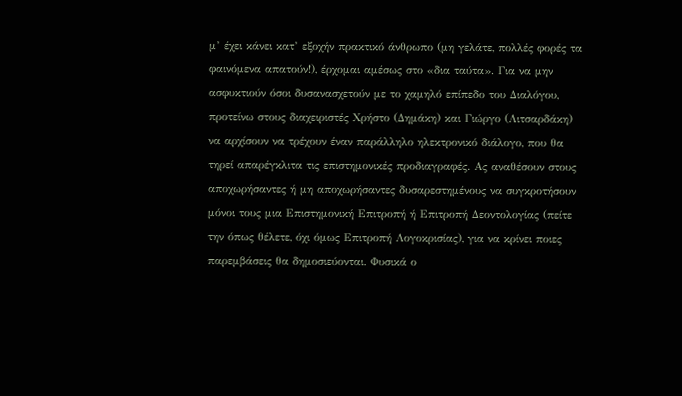μ’ έχει κάνει κατ’ εξοχήν πρακτικό άνθρωπο (μη γελάτε, πολλές φορές τα φαινόμενα απατούν!), έρχομαι αμέσως στο «δια ταύτα». Για να μην ασφυκτιούν όσοι δυσανασχετούν με το χαμηλό επίπεδο του Διαλόγου, προτείνω στους διαχειριστές Χρήστο (Δημάκη) και Γιώργο (Λιτσαρδάκη) να αρχίσουν να τρέχουν έναν παράλληλο ηλεκτρονικό διάλογο, που θα τηρεί απαρέγκλιτα τις επιστημονικές προδιαγραφές. Ας αναθέσουν στους αποχωρήσαντες ή μη αποχωρήσαντες δυσαρεστημένους να συγκροτήσουν μόνοι τους μια Επιστημονική Επιτροπή ή Επιτροπή Δεοντολογίας (πείτε την όπως θέλετε, όχι όμως Επιτροπή Λογοκρισίας), για να κρίνει ποιες παρεμβάσεις θα δημοσιεύονται. Φυσικά ο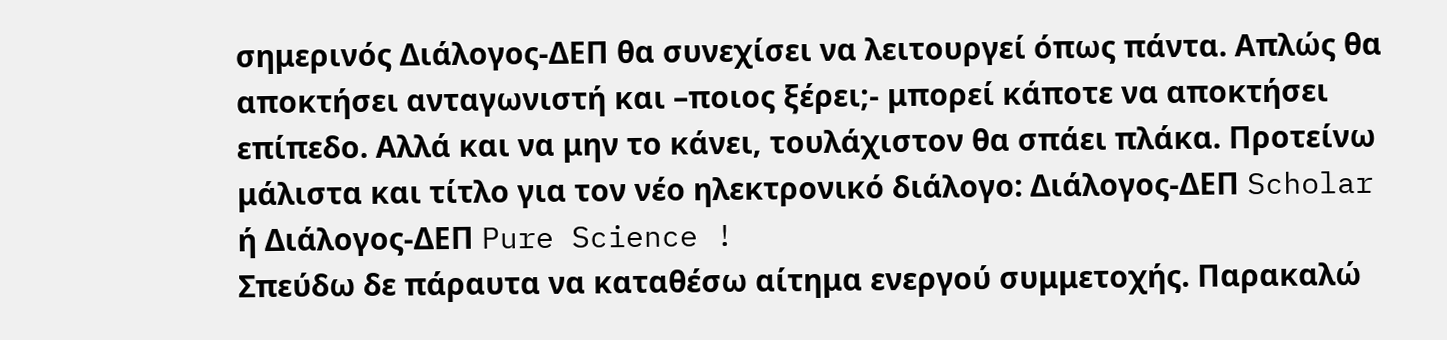σημερινός Διάλογος-ΔΕΠ θα συνεχίσει να λειτουργεί όπως πάντα. Απλώς θα αποκτήσει ανταγωνιστή και –ποιος ξέρει;- μπορεί κάποτε να αποκτήσει επίπεδο. Αλλά και να μην το κάνει, τουλάχιστον θα σπάει πλάκα. Προτείνω μάλιστα και τίτλο για τον νέο ηλεκτρονικό διάλογο: Διάλογος-ΔΕΠ Scholar ή Διάλογος-ΔΕΠ Pure Science !
Σπεύδω δε πάραυτα να καταθέσω αίτημα ενεργού συμμετοχής. Παρακαλώ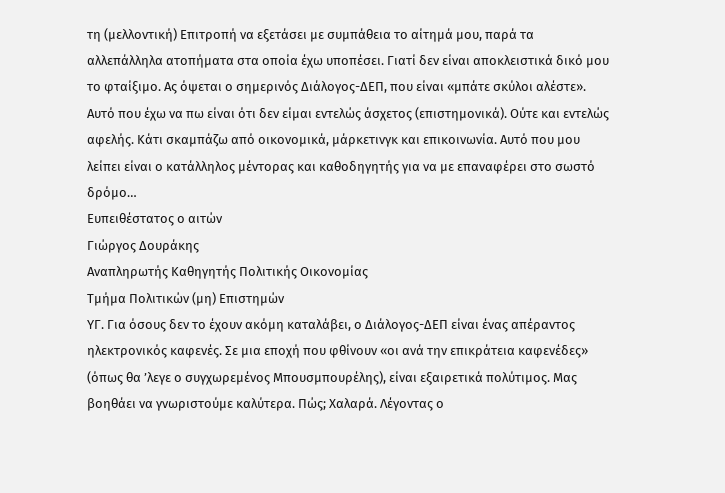τη (μελλοντική) Επιτροπή να εξετάσει με συμπάθεια το αίτημά μου, παρά τα αλλεπάλληλα ατοπήματα στα οποία έχω υποπέσει. Γιατί δεν είναι αποκλειστικά δικό μου το φταίξιμο. Ας όψεται ο σημερινός Διάλογος-ΔΕΠ, που είναι «μπάτε σκύλοι αλέστε». Αυτό που έχω να πω είναι ότι δεν είμαι εντελώς άσχετος (επιστημονικά). Ούτε και εντελώς αφελής. Κάτι σκαμπάζω από οικονομικά, μάρκετινγκ και επικοινωνία. Αυτό που μου λείπει είναι ο κατάλληλος μέντορας και καθοδηγητής για να με επαναφέρει στο σωστό δρόμο…
Ευπειθέστατος ο αιτών
Γιώργος Δουράκης
Αναπληρωτής Καθηγητής Πολιτικής Οικονομίας
Τμήμα Πολιτικών (μη) Επιστημών
ΥΓ. Για όσους δεν το έχουν ακόμη καταλάβει, ο Διάλογος-ΔΕΠ είναι ένας απέραντος ηλεκτρονικός καφενές. Σε μια εποχή που φθίνουν «οι ανά την επικράτεια καφενέδες» (όπως θα ’λεγε ο συγχωρεμένος Μπουσμπουρέλης), είναι εξαιρετικά πολύτιμος. Μας βοηθάει να γνωριστούμε καλύτερα. Πώς; Χαλαρά. Λέγοντας ο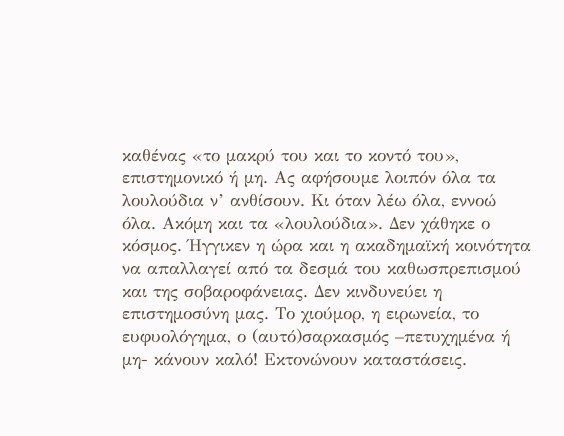καθένας «το μακρύ του και το κοντό του», επιστημονικό ή μη. Ας αφήσουμε λοιπόν όλα τα λουλούδια ν’ ανθίσουν. Κι όταν λέω όλα, εννοώ όλα. Ακόμη και τα «λουλούδια». Δεν χάθηκε ο κόσμος. Ήγγικεν η ώρα και η ακαδημαϊκή κοινότητα να απαλλαγεί από τα δεσμά του καθωσπρεπισμού και της σοβαροφάνειας. Δεν κινδυνεύει η επιστημοσύνη μας. Το χιούμορ, η ειρωνεία, το ευφυολόγημα, ο (αυτό)σαρκασμός –πετυχημένα ή μη- κάνουν καλό! Εκτονώνουν καταστάσεις.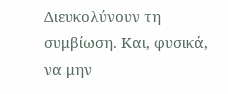Διευκολύνουν τη συμβίωση. Και, φυσικά, να μην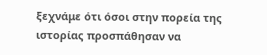ξεχνάμε ότι όσοι στην πορεία της ιστορίας προσπάθησαν να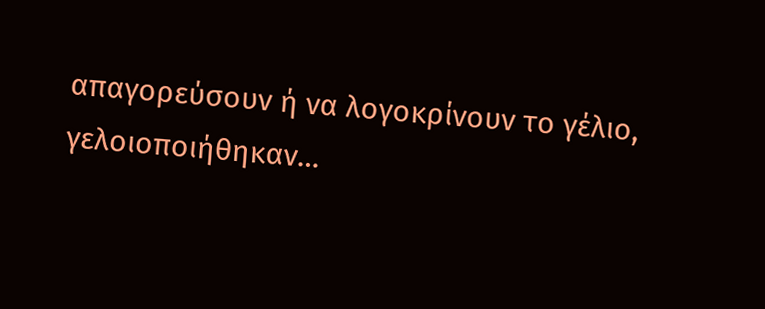απαγορεύσουν ή να λογοκρίνουν το γέλιο, γελοιοποιήθηκαν…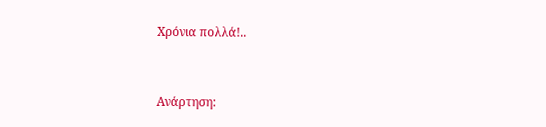Χρόνια πολλά!..


Ανάρτηση: